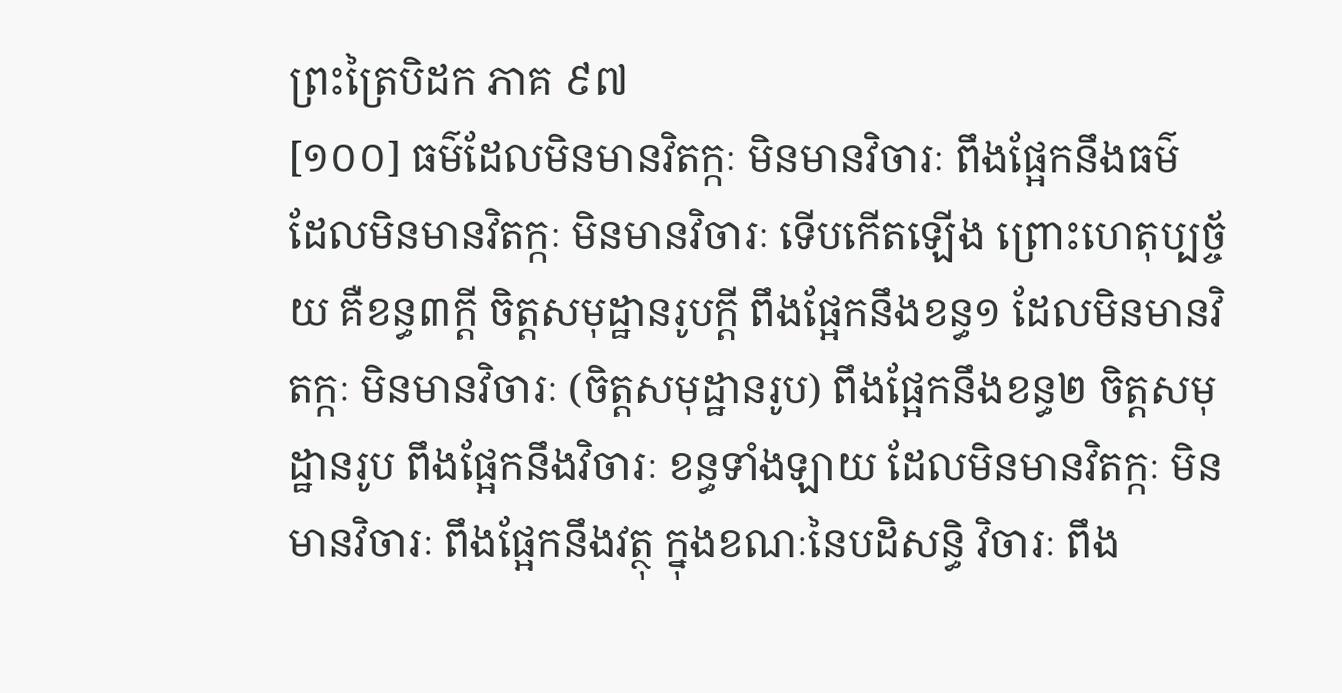ព្រះត្រៃបិដក ភាគ ៩៧
[១០០] ធម៌ដែលមិនមានវិតក្កៈ មិនមានវិចារៈ ពឹងផ្អែកនឹងធម៌ ដែលមិនមានវិតក្កៈ មិនមានវិចារៈ ទើបកើតឡើង ព្រោះហេតុប្បច្ច័យ គឺខន្ធ៣ក្តី ចិត្តសមុដ្ឋានរូបក្តី ពឹងផ្អែកនឹងខន្ធ១ ដែលមិនមានវិតក្កៈ មិនមានវិចារៈ (ចិត្តសមុដ្ឋានរូប) ពឹងផ្អែកនឹងខន្ធ២ ចិត្តសមុដ្ឋានរូប ពឹងផ្អែកនឹងវិចារៈ ខន្ធទាំងឡាយ ដែលមិនមានវិតក្កៈ មិនមានវិចារៈ ពឹងផ្អែកនឹងវត្ថុ ក្នុងខណៈនៃបដិសន្ធិ វិចារៈ ពឹង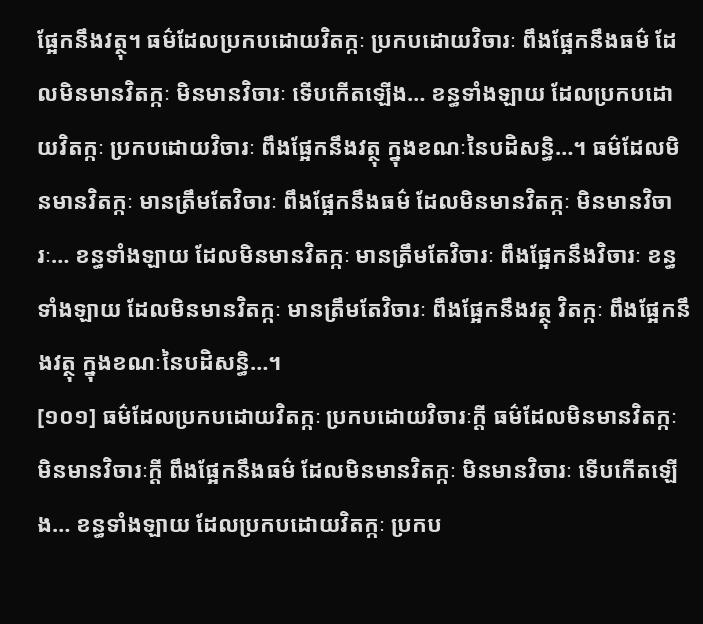ផ្អែកនឹងវត្ថុ។ ធម៌ដែលប្រកបដោយវិតក្កៈ ប្រកបដោយវិចារៈ ពឹងផ្អែកនឹងធម៌ ដែលមិនមានវិតក្កៈ មិនមានវិចារៈ ទើបកើតឡើង… ខន្ធទាំងឡាយ ដែលប្រកបដោយវិតក្កៈ ប្រកបដោយវិចារៈ ពឹងផ្អែកនឹងវត្ថុ ក្នុងខណៈនៃបដិសន្ធិ…។ ធម៌ដែលមិនមានវិតក្កៈ មានត្រឹមតែវិចារៈ ពឹងផ្អែកនឹងធម៌ ដែលមិនមានវិតក្កៈ មិនមានវិចារៈ… ខន្ធទាំងឡាយ ដែលមិនមានវិតក្កៈ មានត្រឹមតែវិចារៈ ពឹងផ្អែកនឹងវិចារៈ ខន្ធទាំងឡាយ ដែលមិនមានវិតក្កៈ មានត្រឹមតែវិចារៈ ពឹងផ្អែកនឹងវត្ថុ វិតក្កៈ ពឹងផ្អែកនឹងវត្ថុ ក្នុងខណៈនៃបដិសន្ធិ…។
[១០១] ធម៌ដែលប្រកបដោយវិតក្កៈ ប្រកបដោយវិចារៈក្តី ធម៌ដែលមិនមានវិតក្កៈ មិនមានវិចារៈក្តី ពឹងផ្អែកនឹងធម៌ ដែលមិនមានវិតក្កៈ មិនមានវិចារៈ ទើបកើតឡើង… ខន្ធទាំងឡាយ ដែលប្រកបដោយវិតក្កៈ ប្រកប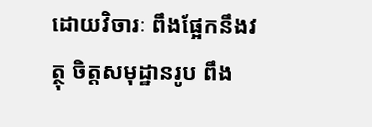ដោយវិចារៈ ពឹងផ្អែកនឹងវត្ថុ ចិត្តសមុដ្ឋានរូប ពឹង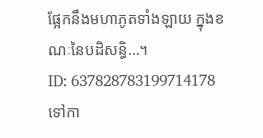ផ្អែកនឹងមហាភូតទាំងឡាយ ក្នុងខណៈនៃបដិសន្ធិ…។
ID: 637828783199714178
ទៅកា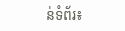ន់ទំព័រ៖